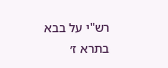רש"י על בבא בתרא ז׳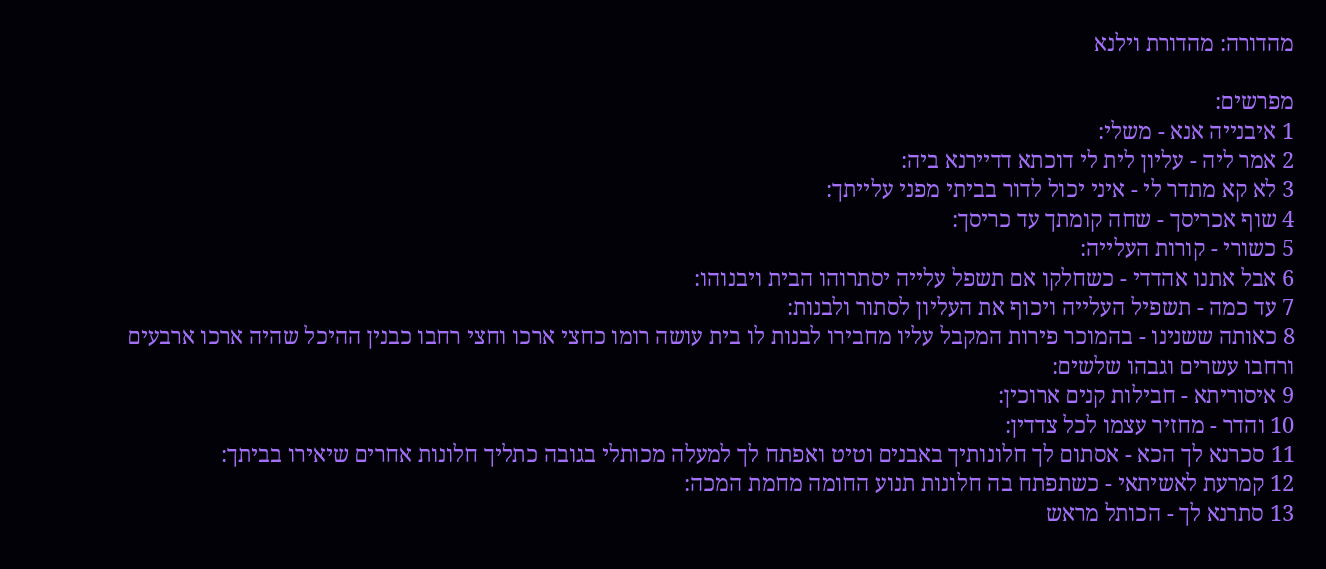מהדורה: מהדורת וילנא

מפרשים:
1 איבנייה אנא - משלי:
2 אמר ליה - עליון לית לי דוכתא דדיירנא ביה:
3 לא קא מתדר לי - איני יכול לדור בביתי מפני עלייתך:
4 שוף אכריסך - שחה קומתך עד כריסך:
5 כשורי - קורות העלייה:
6 אבל אתנו אהדדי - כשחלקו אם תשפל עלייה יסתרוהו הבית ויבנוהו:
7 עד כמה - תשפיל העלייה ויכוף את העליון לסתור ולבנות:
8 כאותה ששנינו - בהמוכר פירות המקבל עליו מחבירו לבנות לו בית עושה רומו כחצי ארכו וחצי רחבו כבנין ההיכל שהיה ארכו ארבעים ורחבו עשרים וגבהו שלשים:
9 איסוריתא - חבילות קנים ארוכין:
10 והדר - מחזיר עצמו לכל צדדין:
11 סכרנא לך הכא - אסתום לך חלונותיך באבנים וטיט ואפתח לך למעלה מכותלי בגובה כתליך חלונות אחרים שיאירו בביתך:
12 קמרעת לאשיתאי - כשתפתח בה חלונות תנוע החומה מחמת המכה:
13 סתרנא לך - הכותל מראש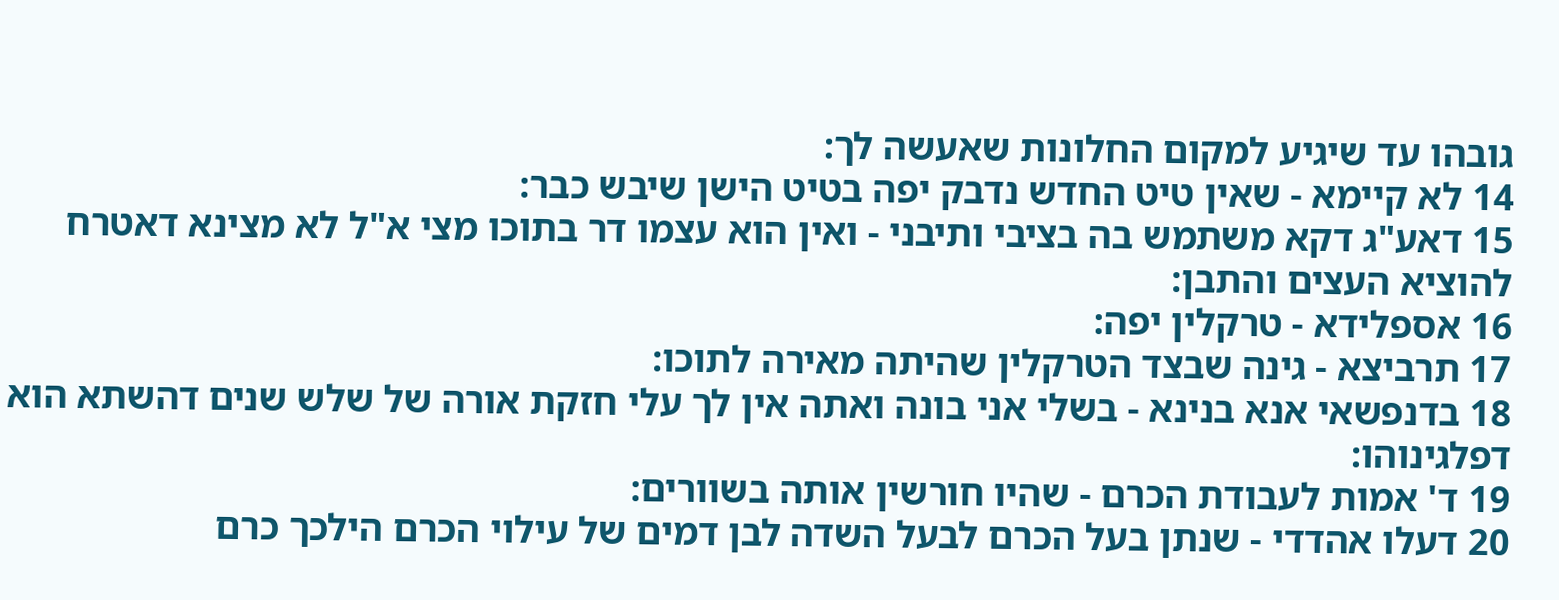גובהו עד שיגיע למקום החלונות שאעשה לך:
14 לא קיימא - שאין טיט החדש נדבק יפה בטיט הישן שיבש כבר:
15 דאע"ג דקא משתמש בה בציבי ותיבני - ואין הוא עצמו דר בתוכו מצי א"ל לא מצינא דאטרח להוציא העצים והתבן:
16 אספלידא - טרקלין יפה:
17 תרביצא - גינה שבצד הטרקלין שהיתה מאירה לתוכו:
18 בדנפשאי אנא בנינא - בשלי אני בונה ואתה אין לך עלי חזקת אורה של שלש שנים דהשתא הוא דפלגינוהו:
19 ד' אמות לעבודת הכרם - שהיו חורשין אותה בשוורים:
20 דעלו אהדדי - שנתן בעל הכרם לבעל השדה לבן דמים של עילוי הכרם הילכך כרם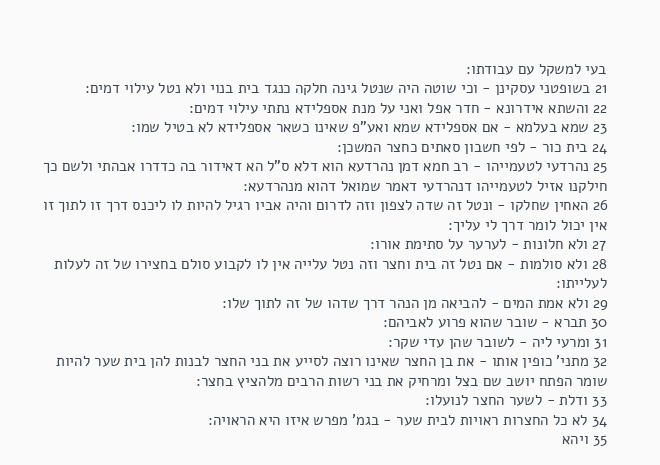בעי למשקל עם עבודתו:
21 בשופטני עסקינן - וכי שוטה היה שנטל גינה חלקה כנגד בית בנוי ולא נטל עילוי דמים:
22 והשתא אידרונא - חדר אפל ואני על מנת אספלידא נתתי עילוי דמים:
23 שמא בעלמא - אם אספלידא שמא ואע"פ שאינו כשאר אספלידא לא בטיל שמו:
24 בית כור - לפי חשבון סאתים כחצר המשכן:
25 נהרדעי לטעמייהו - רב חמא דמן נהרדעא הוא דלא ס"ל הא דאידור בה כדדרו אבהתי ולשם כך חילקנו אזיל לטעמייהו דנהרדעי דאמר שמואל דהוא מנהרדעא:
26 האחין שחלקו - ונטל זה שדה לצפון וזה לדרום והיה אביו רגיל להיות לו ליכנס דרך זו לתוך זו אין יכול לומר דרך לי עליך:
27 ולא חלונות - לערער על סתימת אורו:
28 ולא סולמות - אם נטל זה בית וחצר וזה נטל עלייה אין לו לקבוע סולם בחצירו של זה לעלות לעלייתו:
29 ולא אמת המים - להביאה מן הנהר דרך שדהו של זה לתוך שלו:
30 תברא - שובר שהוא פרוע לאביהם:
31 ומרעי ליה - לשובר שהן עדי שקר:
32 מתני' כופין אותו - את בן החצר שאינו רוצה לסייע את בני החצר לבנות להן בית שער להיות שומר הפתח יושב שם בצל ומרחיק את בני רשות הרבים מלהציץ בחצר:
33 ודלת - לשער החצר לנועלו:
34 לא כל החצרות ראויות לבית שער - בגמ' מפרש איזו היא הראויה:
35 ויהא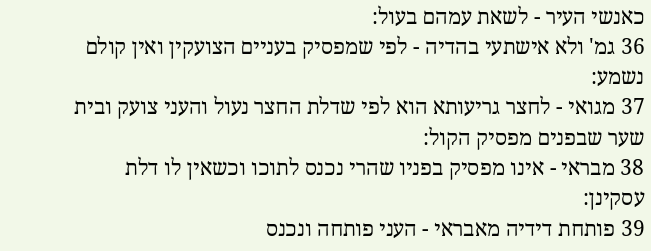כאנשי העיר - לשאת עמהם בעול:
36 גמ' ולא אישתעי בהדיה - לפי שמפסיק בעניים הצועקין ואין קולם נשמע:
37 מגואי - לחצר גריעותא הוא לפי שדלת החצר נעול והעני צועק ובית שער שבפנים מפסיק הקול:
38 מבראי - אינו מפסיק בפניו שהרי נכנס לתוכו וכשאין לו דלת עסקינן:
39 פותחת דידיה מאבראי - העני פותחה ונכנס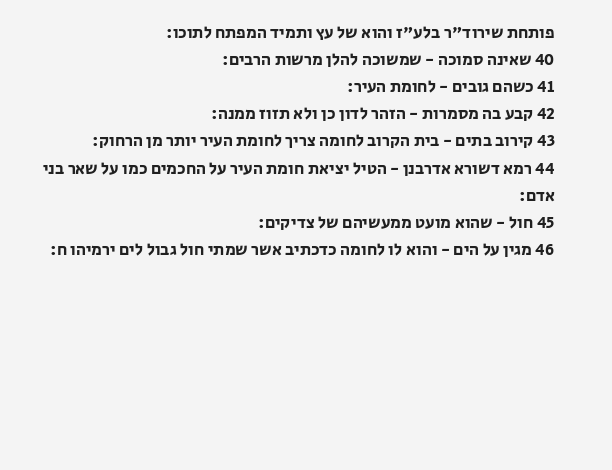פותחת שירוד"ר בלע"ז והוא של עץ ותמיד המפתח לתוכו:
40 שאינה סמוכה - שמשוכה להלן מרשות הרבים:
41 כשהם גובים - לחומת העיר:
42 קבע בה מסמרות - הזהר לדון כן ולא תזוז ממנה:
43 קירוב בתים - בית הקרוב לחומה צריך לחומת העיר יותר מן הרחוק:
44 רמא דשורא אדרבנן - הטיל יציאת חומת העיר על החכמים כמו על שאר בני אדם:
45 חול - שהוא מועט ממעשיהם של צדיקים:
46 מגין על הים - והוא לו לחומה כדכתיב אשר שמתי חול גבול לים ירמיהו ח: